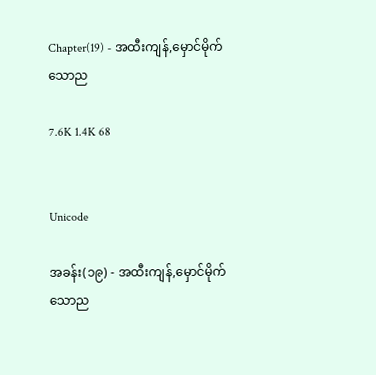Chapter(19) - အထီးကျန်,မှောင်မိုက်သောည

7.6K 1.4K 68


Unicode

အခန်း(၁၉) - အထီးကျန်,မှောင်မိုက်သောည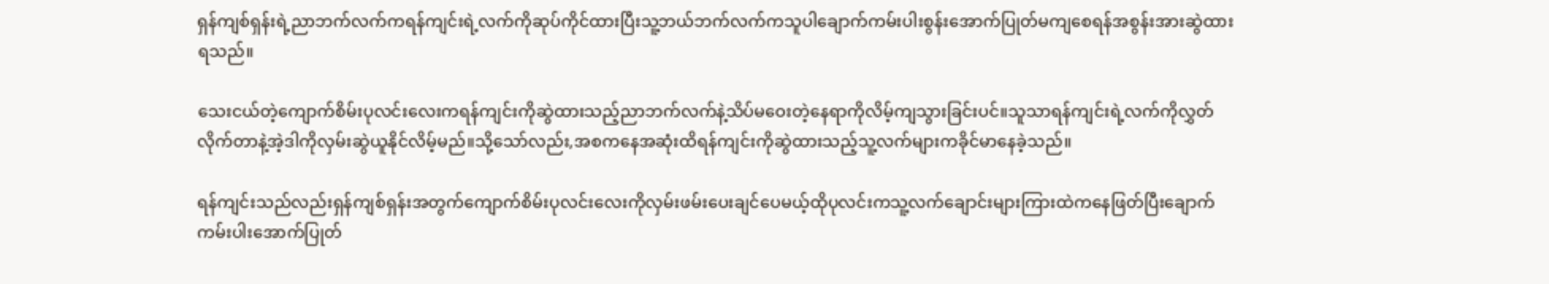ရှန်ကျစ်ရှန်းရဲ့ညာဘက်လက်ကရန်ကျင်းရဲ့လက်ကိုဆုပ်ကိုင်ထားပြီးသူ့ဘယ်ဘက်လက်ကသူပါချောက်ကမ်းပါးစွန်းအောက်ပြုတ်မကျစေရန်အစွန်းအားဆွဲထားရသည်။

သေးငယ်တဲ့ကျောက်စိမ်းပုလင်းလေးကရန်ကျင်းကိုဆွဲထားသည့်ညာဘက်လက်နဲ့သိပ်မဝေးတဲ့နေရာကိုလိမ့်ကျသွားခြင်းပင်။သူသာရန်ကျင်းရဲ့လက်ကိုလွှတ်လိုက်တာနဲ့အဲ့ဒါကိုလှမ်းဆွဲယူနိုင်လိမ့်မည်။သို့သော်လည်း,အစကနေအဆုံးထိရန်ကျင်းကိုဆွဲထားသည့်သူ့လက်များကခိုင်မာနေခဲ့သည်။

ရန်ကျင်းသည်လည်းရှန်ကျစ်ရှန်းအတွက်ကျောက်စိမ်းပုလင်းလေးကိုလှမ်းဖမ်းပေးချင်ပေမယ့်ထိုပုလင်းကသူ့လက်ချောင်းများကြားထဲကနေဖြတ်ပြီးချောက်ကမ်းပါးအောက်ပြုတ်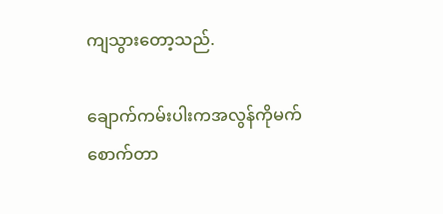ကျသွားတော့သည်.

ချောက်ကမ်းပါးကအလွန်ကိုမက်စောက်တာ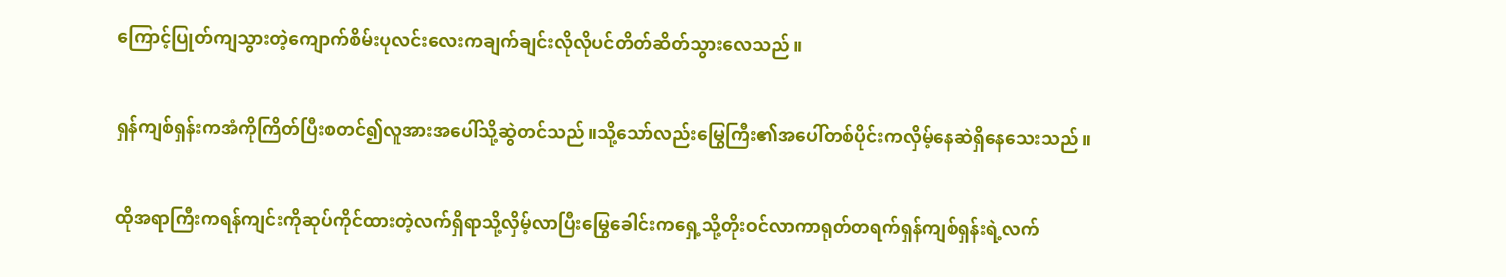ကြောင့်ပြုတ်ကျသွားတဲ့ကျောက်စိမ်းပုလင်းလေးကချက်ချင်းလိုလိုပင်တိတ်ဆိတ်သွားလေသည်။

ရှန်ကျစ်ရှန်းကအံကိုကြိတ်ပြီးစတင်၍လူအားအပေါ်သို့ဆွဲတင်သည်။သို့သော်လည်းမြွေကြီး၏အပေါ်တစ်ပိုင်းကလှိမ့်နေဆဲရှိနေသေးသည်။

ထိုအရာကြီးကရန်ကျင်းကိုဆုပ်ကိုင်ထားတဲ့လက်ရှိရာသို့လှိမ့်လာပြီးမြွေခေါင်းကရှေ့သို့တိုးဝင်လာကာရုတ်တရက်ရှန်ကျစ်ရှန်းရဲ့လက်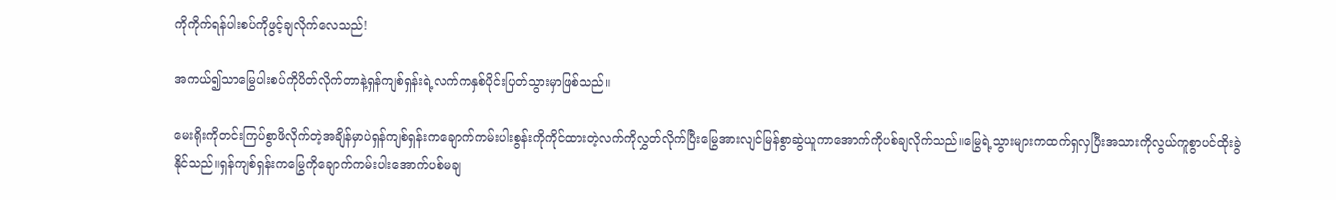ကိုကိုက်ရန်ပါးစပ်ကိုဖွင့်ချလိုက်လေသည်!

အကယ်၍သာမြွေပါးစပ်ကိုပိတ်လိုက်တာနဲ့ရှန်ကျစ်ရှန်းရဲ့လက်ကနှစ်ပိုင်းပြတ်သွားမှာဖြစ်သည်။

မေးရိုးကိုတင်းကြပ်စွာဖိလိုက်တဲ့အချိန်မှာပဲရှန်ကျစ်ရှန်းကချောက်ကမ်းပါးစွန်းကိုကိုင်ထားတဲ့လက်ကိုလွှတ်လိုက်ပြီးမြွေအားလျင်မြန်စွာဆွဲယူကာအောက်ကိုပစ်ချလိုက်သည်။မြွေရဲ့သွားများကထက်ရှလှပြီးအသားကိုလွယ်ကူစွာပင်ထိုးခွဲနိုင်သည်။ရှန်ကျစ်ရှန်းကမြွေကိုချောက်ကမ်းပါးအောက်ပစ်မချ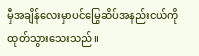မှီအချိန်လေးမှာပင်မြွေဆိပ်အနည်းငယ်ကိုထုတ်သွားသေးသည်။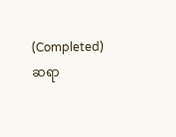(Completed) ဆရာ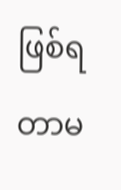ဖြစ်ရတာမ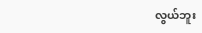လွယ်ဘူး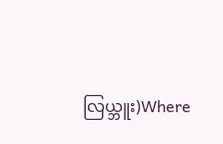လြယ္ဘူး)Where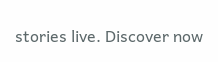stories live. Discover now